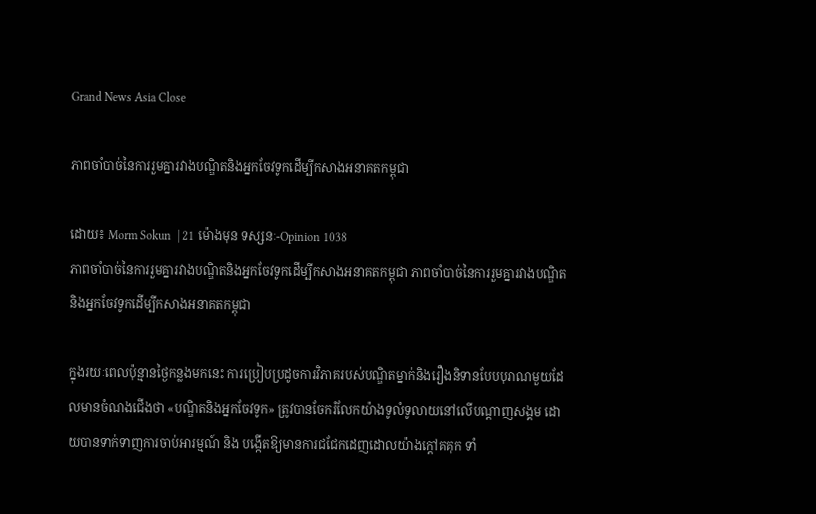Grand News Asia Close

ភាពចាំបាច់នៃការរួមគ្នារវាងបណ្ឌិតនិងអ្នកចែវទូកដើម្បីកសាងអនាគតកម្ពុជា

ដោយ៖ Morm Sokun  | 21 ម៉ោងមុន ទស្សនៈ-Opinion 1038
ភាពចាំបាច់នៃការរួមគ្នារវាងបណ្ឌិតនិងអ្នកចែវទូកដើម្បីកសាងអនាគតកម្ពុជា ភាពចាំបាច់នៃការរួមគ្នារវាងបណ្ឌិតនិងអ្នកចែវទូកដើម្បីកសាងអនាគតកម្ពុជា

ក្នុងរយៈពេលប៉ុន្មានថ្ងៃកន្លងមកនេះ ការប្រៀបប្រដូចការវិភាគរបស់បណ្ឌិតម្នាក់និងរឿងនិទានបែបបុរាណមួយដែលមានចំណងជើងថា «បណ្ឌិតនិងអ្នកចែវទូក» ត្រូវបានចែករំលែកយ៉ាងទូលំទូលាយនៅលើបណ្តាញសង្គម ដោយបានទាក់ទាញការចាប់អារម្មណ៍ និង បង្កើតឱ្យមានការជជែកដេញដោលយ៉ាងក្តៅគគុក ទាំ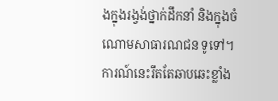ងក្នុងរង្វង់ថ្នាក់ដឹកនាំ និងក្នុងចំណោមសាធារណជន ទូទៅ។ ការណ៍នេះរឹតតែឆាបឆេះខ្លាំង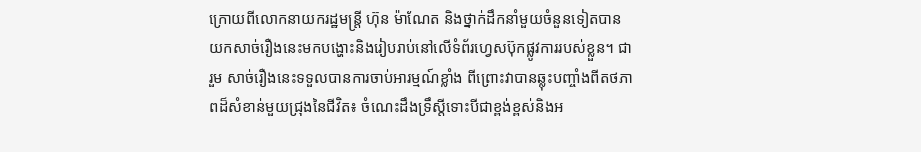ក្រោយពីលោកនាយករដ្ឋមន្ត្រី ហ៊ុន ម៉ាណែត និងថ្នាក់ដឹកនាំមួយចំនួនទៀតបានយកសាច់រឿងនេះមកបង្ហោះនិងរៀបរាប់នៅលើទំព័រហ្វេសប៊ុកផ្លូវការរបស់ខ្លួន។ ជារួម សាច់រឿងនេះទទួលបានការចាប់អារម្មណ៍ខ្លាំង ពីព្រោះវាបានឆ្លុះបញ្ចាំងពីតថភាពដ៏សំខាន់មួយជ្រុងនៃជីវិត៖ ចំណេះដឹងទ្រឹស្តីទោះបីជាខ្ពង់ខ្ពស់និងអ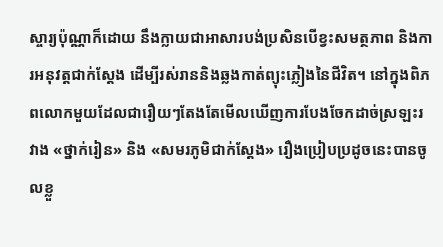ស្ចារ្យប៉ុណ្ណាក៏ដោយ នឹងក្លាយជាអាសារបង់ប្រសិនបើខ្វះសមត្ថភាព និងការអនុវត្តជាក់ស្តែង ដើម្បីរស់រាននិងឆ្លងកាត់ព្យុះភ្លៀងនៃជីវិត។ នៅក្នុងពិភពលោកមួយដែលជារឿយៗតែងតែមើលឃើញការបែងចែកដាច់ស្រឡះរវាង «ថ្នាក់រៀន» និង «សមរភូមិជាក់ស្តែង» រឿងប្រៀបប្រដូចនេះបានចូលខ្លួ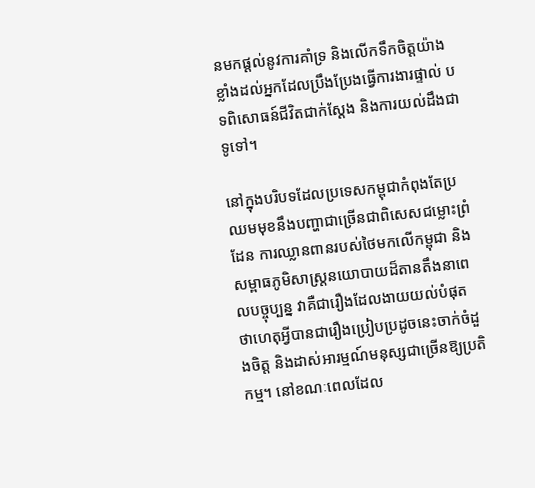នមកផ្តល់នូវការគាំទ្រ និងលើកទឹកចិត្តយ៉ាងខ្លាំងដល់អ្នកដែលប្រឹងប្រែងធ្វើការងារផ្ទាល់ បទពិសោធន៍ជីវិតជាក់ស្តែង និងការយល់ដឹងជាទូទៅ។

នៅក្នុងបរិបទដែលប្រទេសកម្ពុជាកំពុងតែប្រឈមមុខនឹងបញ្ហាជាច្រើនជាពិសេសជម្លោះព្រំដែន ការឈ្លានពានរបស់ថៃមកលើកម្ពុជា និងសម្ពាធភូមិសាស្ត្រនយោបាយដ៏តានតឹងនាពេលបច្ចុប្បន្ន វាគឺជារឿងដែលងាយយល់បំផុតថាហេតុអ្វីបានជារឿងប្រៀបប្រដូចនេះចាក់ចំដួងចិត្ត និងដាស់អារម្មណ៍មនុស្សជាច្រើនឱ្យប្រតិកម្ម។ នៅខណៈពេលដែល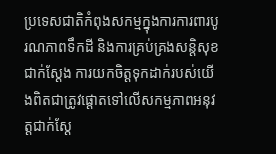ប្រទេសជាតិកំពុងសកម្មក្នុងការការពារបូរណភាពទឹកដី និងការគ្រប់គ្រងសន្តិសុខជាក់ស្តែង ការយកចិត្តទុកដាក់របស់យើងពិតជាត្រូវផ្តោតទៅលើសកម្មភាពអនុវត្តជាក់ស្តែ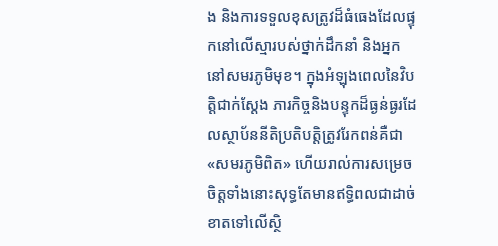ង និងការទទួលខុសត្រូវដ៏ធំធេងដែលផ្ទុកនៅលើស្មារបស់ថ្នាក់ដឹកនាំ និងអ្នកនៅសមរភូមិមុខ។ ក្នុងអំឡុងពេលនៃវិបត្តិជាក់ស្តែង ភារកិច្ចនិងបន្ទុកដ៏ធ្ងន់ធ្ងរដែលស្ថាប័ននីតិប្រតិបត្តិត្រូវរែកពន់គឺជា «សមរភូមិពិត» ហើយរាល់ការសម្រេចចិត្តទាំងនោះសុទ្ធតែមានឥទ្ធិពលជាដាច់ខាតទៅលើស្ថិ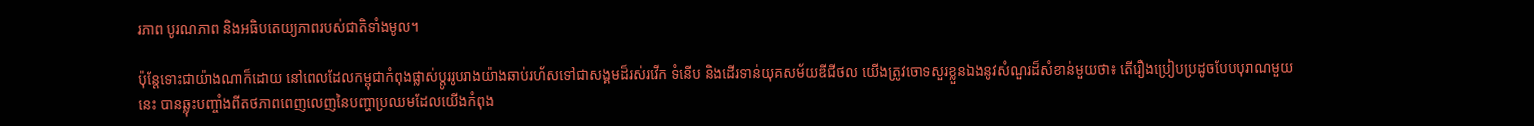រភាព បូរណភាព និងអធិបតេយ្យភាពរបស់ជាតិទាំងមូល។

ប៉ុន្តែទោះជាយ៉ាងណាក៏ដោយ នៅពេលដែលកម្ពុជាកំពុងផ្លាស់ប្តូររូបរាងយ៉ាងឆាប់រហ័សទៅជាសង្គមដ៏រស់រវើក ទំនើប និងដើរទាន់យុគសម័យឌីជីថល យើងត្រូវចោទសួរខ្លួនឯងនូវសំណួរដ៏សំខាន់មួយថា៖ តើរឿងប្រៀបប្រដូចបែបបុរាណមួយនេះ បានឆ្លុះបញ្ចាំងពីតថភាពពេញលេញនៃបញ្ហាប្រឈមដែលយើងកំពុង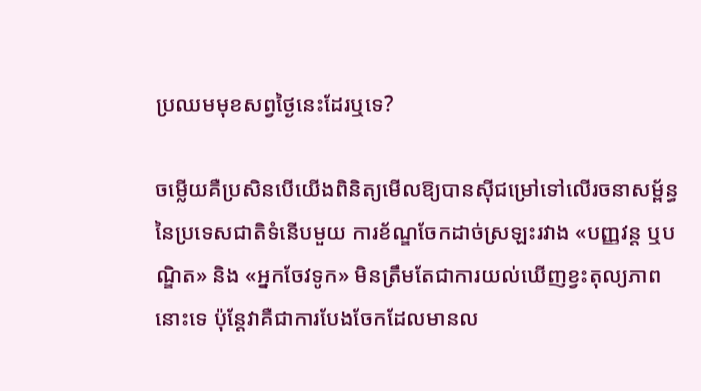ប្រឈមមុខសព្វថ្ងៃនេះដែរឬទេ?

ចម្លើយគឺប្រសិនបើយើងពិនិត្យមើលឱ្យបានស៊ីជម្រៅទៅលើរចនាសម្ព័ន្ធនៃប្រទេសជាតិទំនើបមួយ ការខ័ណ្ឌចែកដាច់ស្រឡះរវាង «បញ្ញវន្ត ឬបណ្ឌិត» និង «អ្នកចែវទូក» មិនត្រឹមតែជាការយល់ឃើញខ្វះតុល្យភាពនោះទេ ប៉ុន្តែវាគឺជាការបែងចែកដែលមានល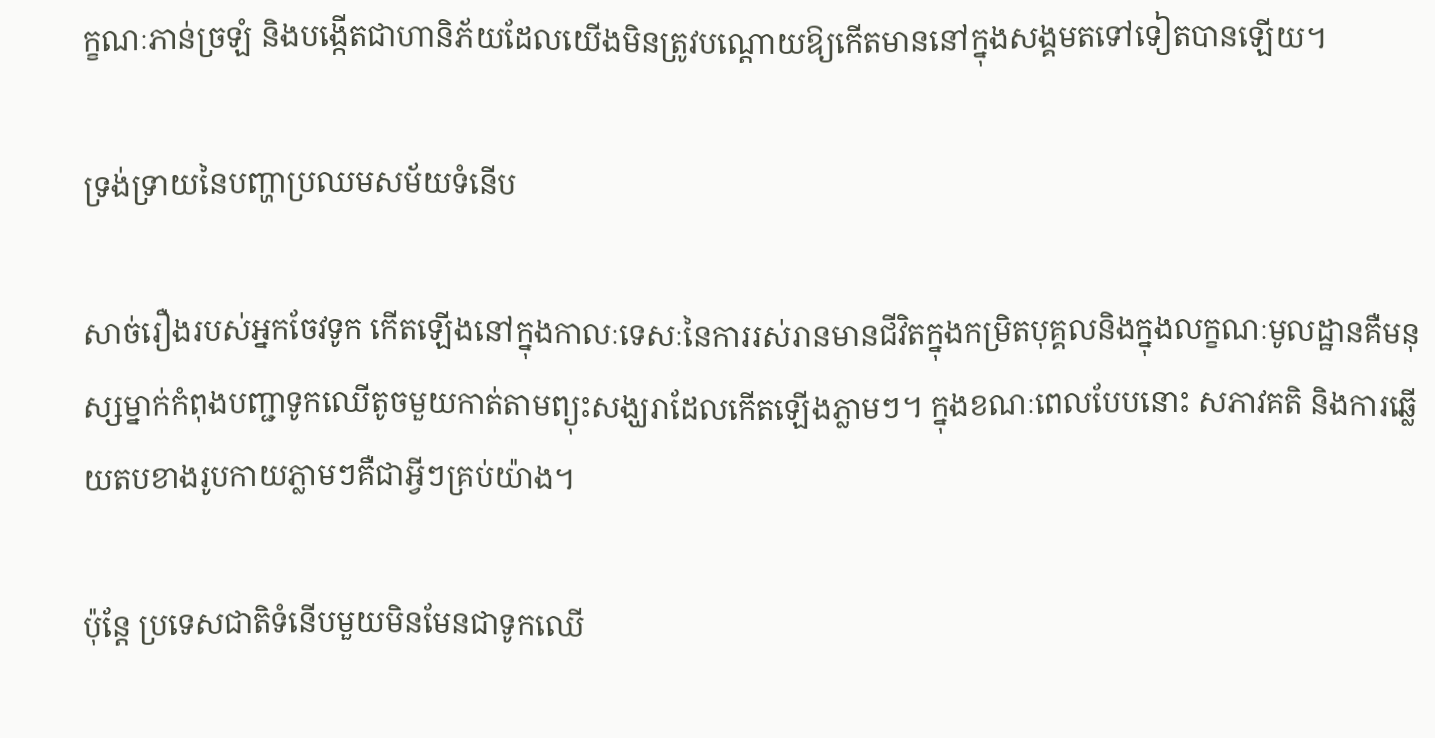ក្ខណៈភាន់ច្រឡំ និងបង្កើតជាហានិភ័យដែលយើងមិនត្រូវបណ្តោយឱ្យកើតមាននៅក្នុងសង្គមតទៅទៀតបានឡើយ។

ទ្រង់ទ្រាយនៃបញ្ហាប្រឈមសម័យទំនើប

សាច់រឿងរបស់អ្នកចែវទូក កើតឡើងនៅក្នុងកាលៈទេសៈនៃការរស់រានមានជីវិតក្នុងកម្រិតបុគ្គលនិងក្នុងលក្ខណៈមូលដ្ឋានគឺមនុស្សម្នាក់កំពុងបញ្ជាទូកឈើតូចមួយកាត់តាមព្យុះសង្ឃរាដែលកើតឡើងភ្លាមៗ។ ក្នុងខណៈពេលបែបនោះ សភាវគតិ និងការឆ្លើយតបខាងរូបកាយភ្លាមៗគឺជាអ្វីៗគ្រប់យ៉ាង។

ប៉ុន្តែ ប្រទេសជាតិទំនើបមួយមិនមែនជាទូកឈើ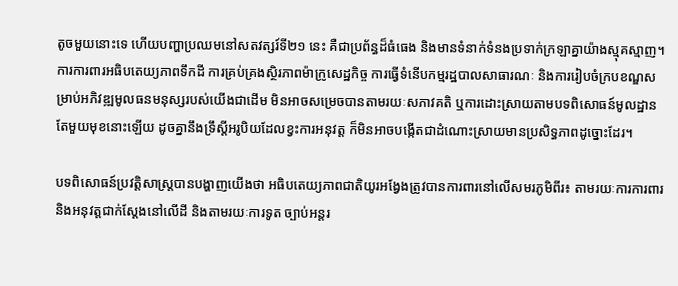តូចមួយនោះទេ ហើយបញ្ហាប្រឈមនៅសតវត្សរ៍ទី២១ នេះ គឺជាប្រព័ន្ធដ៏ធំធេង និងមានទំនាក់ទំនងប្រទាក់ក្រឡាគ្នាយ៉ាងស្មុគស្មាញ។ ការការពារអធិបតេយ្យភាពទឹកដី ការគ្រប់គ្រងស្ថិរភាពម៉ាក្រូសេដ្ឋកិច្ច ការធ្វើទំនើបកម្មរដ្ឋបាលសាធារណៈ និងការរៀបចំក្របខណ្ឌសម្រាប់អភិវឌ្ឍមូលធនមនុស្សរបស់យើងជាដើម មិនអាចសម្រេចបានតាមរយៈសភាវគតិ ឬការដោះស្រាយតាមបទពិសោធន៍មូលដ្ឋានតែមួយមុខនោះឡើយ ដូចគ្នានឹងទ្រឹស្តីអរូបិយដែលខ្វះការអនុវត្ត ក៏មិនអាចបង្កើតជាដំណោះស្រាយមានប្រសិទ្ធភាពដូច្នោះដែរ។

បទពិសោធន៍ប្រវត្តិសាស្ត្របានបង្ហាញយើងថា អធិបតេយ្យភាពជាតិយូរអង្វែងត្រូវបានការពារនៅលើសមរភូមិពីរ៖ តាមរយៈការការពារនិងអនុវត្តជាក់ស្តែងនៅលើដី និងតាមរយៈការទូត ច្បាប់អន្តរ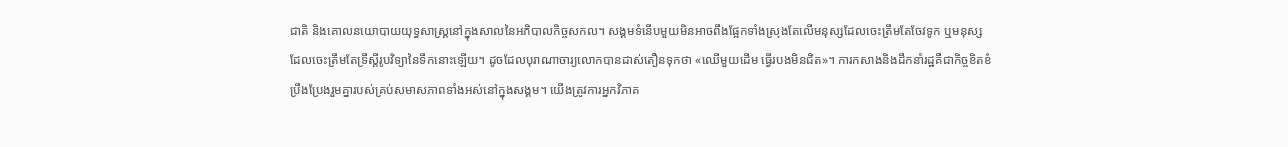ជាតិ និងគោលនយោបាយយុទ្ធសាស្ត្រនៅក្នុងសាលនៃអភិបាលកិច្ចសកល។ សង្គមទំនើបមួយមិនអាចពឹងផ្អែកទាំងស្រុងតែលើមនុស្សដែលចេះត្រឹមតែចែវទូក ឬមនុស្សដែលចេះត្រឹមតែទ្រឹស្តីរូបវិទ្យានៃទឹកនោះឡើយ។ ដូចដែលបុរាណាចារ្យលោកបានដាស់តឿនទុកថា «ឈើមួយដើម ធ្វើរបងមិនជិត»។ ការកសាងនិងដឹកនាំរដ្ឋគឺជាកិច្ចខិតខំប្រឹងប្រែងរួមគ្នារបស់គ្រប់សមាសភាពទាំងអស់នៅក្នុងសង្គម។ យើងត្រូវការអ្នកវិភាគ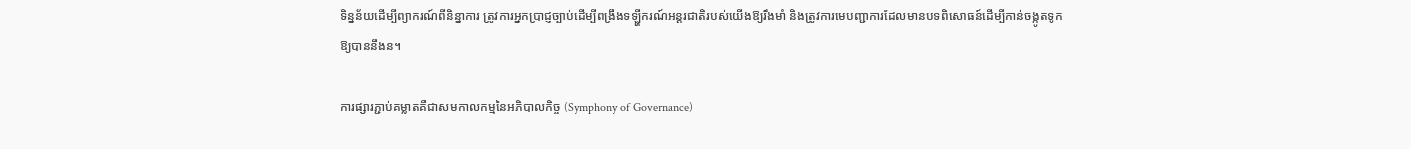ទិន្នន័យដើម្បីព្យាករណ៍ពីនិន្នាការ ត្រូវការអ្នកប្រាជ្ញច្បាប់ដើម្បីពង្រឹងទឡ្ហីករណ៍អន្តរជាតិរបស់យើងឱ្យរឹងមាំ និងត្រូវការមេបញ្ជាការដែលមានបទពិសោធន៍ដើម្បីកាន់ចង្កូតទូកឱ្យបាននឹងន។

ការផ្សារភ្ជាប់គម្លាតគឺជាសមកាលកម្មនៃអភិបាលកិច្ច (Symphony of Governance)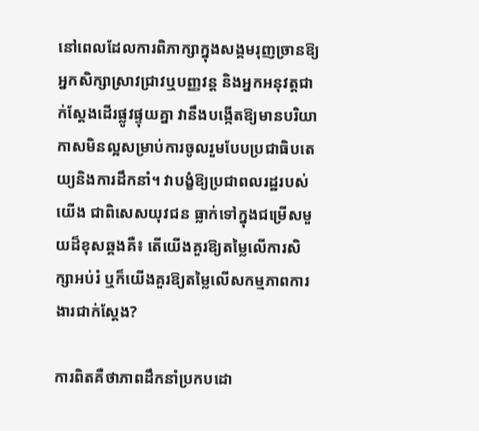នៅពេលដែលការពិភាក្សាក្នុងសង្គមរុញច្រានឱ្យអ្នកសិក្សាស្រាវជ្រាវឬបញ្ញវន្ត និងអ្នកអនុវត្តជាក់ស្តែងដើរផ្លូវផ្ទុយគ្នា វានឹងបង្កើតឱ្យមានបរិយាកាសមិនល្អសម្រាប់ការចូលរួមបែបប្រជាធិបតេយ្យនិងការដឹកនាំ។ វាបង្ខំឱ្យប្រជាពលរដ្ឋរបស់យើង ជាពិសេសយុវជន ធ្លាក់ទៅក្នុងជម្រើសមួយដ៏ខុសឆ្គងគឺ៖ តើយើងគួរឱ្យតម្លៃលើការសិក្សាអប់រំ ឬក៏យើងគួរឱ្យតម្លៃលើសកម្មភាពការងារជាក់ស្តែង?

ការពិតគឺថាភាពដឹកនាំប្រកបដោ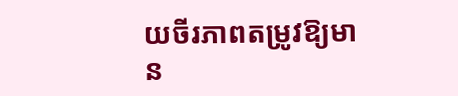យចីរភាពតម្រូវឱ្យមាន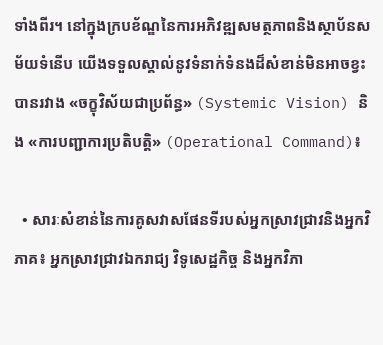ទាំងពីរ។ នៅក្នុងក្របខ័ណ្ឌនៃការអភិវឌ្ឍសមត្ថភាពនិងស្ថាប័នសម័យទំនើប យើងទទួលស្គាល់នូវទំនាក់ទំនងដ៏សំខាន់មិនអាចខ្វះបានរវាង «ចក្ខុវិស័យជាប្រព័ន្ធ» (Systemic Vision) និង «ការបញ្ជាការប្រតិបត្តិ» (Operational Command)៖

  • សារៈសំខាន់នៃការគូសវាសផែនទីរបស់អ្នកស្រាវជ្រាវនិងអ្នកវិភាគ៖ អ្នកស្រាវជ្រាវឯករាជ្យ វិទូសេដ្ឋកិច្ច និងអ្នកវិភា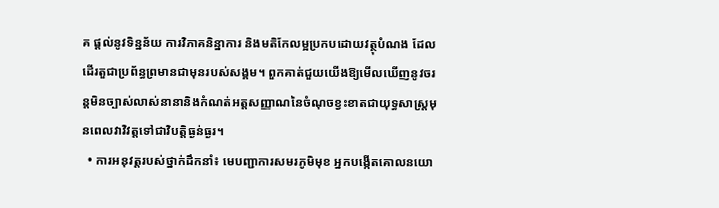គ ផ្តល់នូវទិន្នន័យ ការវិភាគនិន្នាការ និងមតិកែលម្អប្រកបដោយវត្ថុបំណង ដែលដើរតួជាប្រព័ន្ធព្រមានជាមុនរបស់សង្គម។ ពួកគាត់ជួយយើងឱ្យមើលឃើញនូវចរន្តមិនច្បាស់លាស់នានានិងកំណត់អត្តសញ្ញាណនៃចំណុចខ្វះខាតជាយុទ្ធសាស្ត្រមុនពេលវាវិវត្តទៅជាវិបត្តិធ្ងន់ធ្ងរ។
  • ការអនុវត្តរបស់ថ្នាក់ដឹកនាំ៖ មេបញ្ជាការសមរភូមិមុខ អ្នកបង្កើតគោលនយោ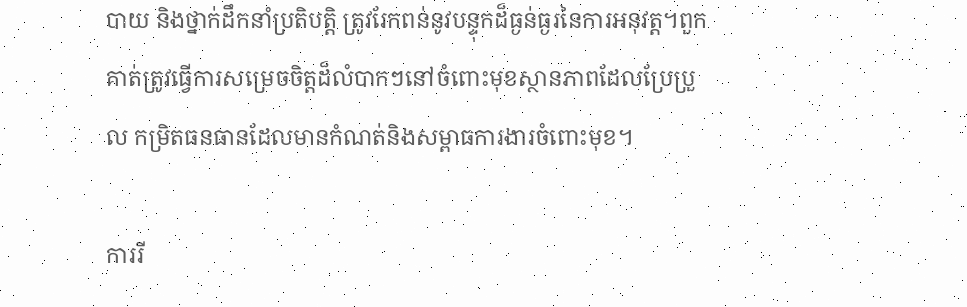បាយ និងថ្នាក់ដឹកនាំប្រតិបត្តិ ត្រូវរែកពន់នូវបន្ទុកដ៏ធ្ងន់ធ្ងរនៃការអនុវត្ត។ពួកគាត់ត្រូវធ្វើការសម្រេចចិត្តដ៏លំបាកៗនៅចំពោះមុខស្ថានភាពដែលប្រែប្រួល កម្រិតធនធានដែលមានកំណត់និងសម្ពាធការងារចំពោះមុខ។

ការរី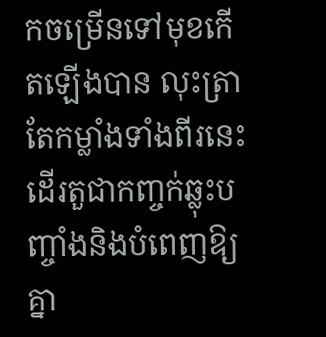កចម្រើនទៅមុខកើតឡើងបាន លុះត្រាតែកម្លាំងទាំងពីរនេះដើរតួជាកញ្ចក់ឆ្លុះបញ្ចាំងនិងបំពេញឱ្យគ្នា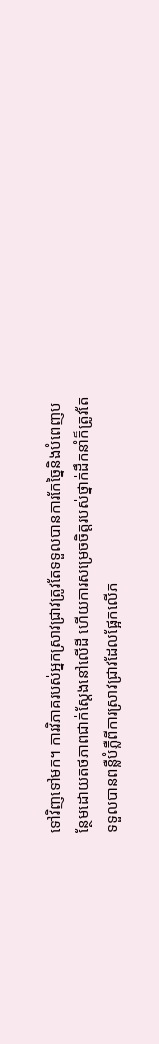ទៅវិញទៅមក។ ការវិភាគរបស់អ្នកស្រាវជ្រាវត្រូវតែទទួលបានការកែច្នៃនិងបំពេញបន្ថែមដោយតថភាពជាក់ស្តែងនៅលើដី ហើយការសម្រេចចិត្តរបស់ថ្នាក់ដឹកនាំក៏ត្រូវតែទទួលបានពន្លឺបំភ្លឺពីការស្រាវជ្រាវដែលផ្អែកលើភ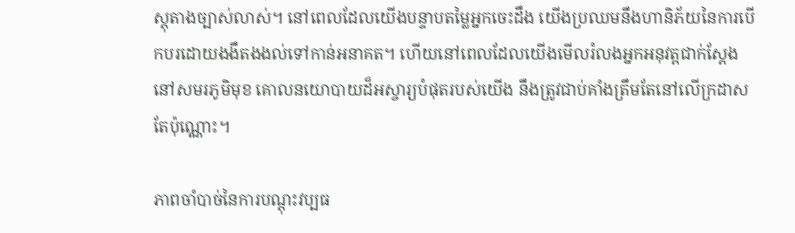ស្តុតាងច្បាស់លាស់។ នៅពេលដែលយើងបន្ទាបតម្លៃអ្នកចេះដឹង យើងប្រឈមនឹងហានិភ័យនៃការបើកបរដោយងងឹតងងល់ទៅកាន់អនាគត។ ហើយនៅពេលដែលយើងមើលរំលងអ្នកអនុវត្តជាក់ស្តែងនៅសមរភូមិមុខ គោលនយោបាយដ៏អស្ចារ្យបំផុតរបស់យើង នឹងត្រូវជាប់គាំងត្រឹមតែនៅលើក្រដាសតែប៉ុណ្ណោះ។

ភាពចាំបាច់នៃការបណ្តុះវប្បធ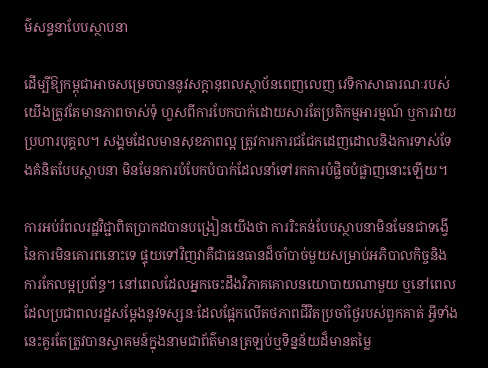ម៌សន្ទនាបែបស្ថាបនា

ដើម្បីឱ្យកម្ពុជាអាចសម្រេចបាននូវសក្តានុពលស្ថាប័នពេញលេញ វេទិកាសាធារណៈរបស់យើងត្រូវតែមានភាពចាស់ទុំ ហួសពីការបែកបាក់ដោយសារតែប្រតិកម្មអារម្មណ៍ ឬការវាយប្រហារបុគ្គល។ សង្គមដែលមានសុខភាពល្អ ត្រូវការការជជែកដេញដោលនិងការទាស់ទែងគំនិតបែបស្ថាបនា មិនមែនការបំបែកបំបាក់ដែលនាំទៅរកការបំផ្លិចបំផ្លាញនោះឡើយ។

ការអប់រំពលរដ្ឋវិជ្ជាពិតប្រាកដបានបង្រៀនយើងថា ការរិះគន់បែបស្ថាបនាមិនមែនជាទង្វើនៃការមិនគោរពនោះទេ ផ្ទុយទៅវិញវាគឺជាធនធានដ៏ចាំបាច់មួយសម្រាប់អភិបាលកិច្ចនិងការកែលម្អប្រព័ន្ធ។ នៅពេលដែលអ្នកចេះដឹងវិភាគគោលនយោបាយណាមួយ ឬនៅពេលដែលប្រជាពលរដ្ឋសម្តែងនូវទស្សនៈដែលផ្អែកលើតថភាពជីវិតប្រចាំថ្ងៃរបស់ពួកគាត់ អ្វីទាំងនេះគួរតែត្រូវបានស្វាគមន៍ក្នុងនាមជាព័ត៌មានត្រឡប់ឬទិន្នន័យដ៏មានតម្លៃ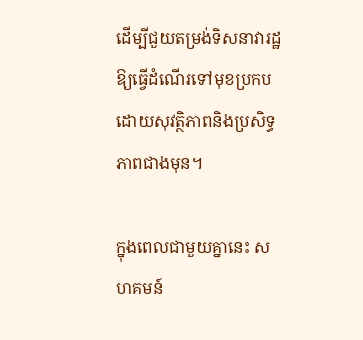ដើម្បីជួយតម្រង់ទិសនាវារដ្ឋឱ្យធ្វើដំណើរទៅមុខប្រកបដោយសុវត្ថិភាពនិងប្រសិទ្ធភាពជាងមុន។

ក្នុងពេលជាមួយគ្នានេះ សហគមន៍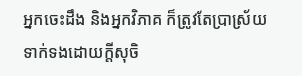អ្នកចេះដឹង និងអ្នកវិភាគ ក៏ត្រូវតែប្រាស្រ័យទាក់ទងដោយក្តីសុចិ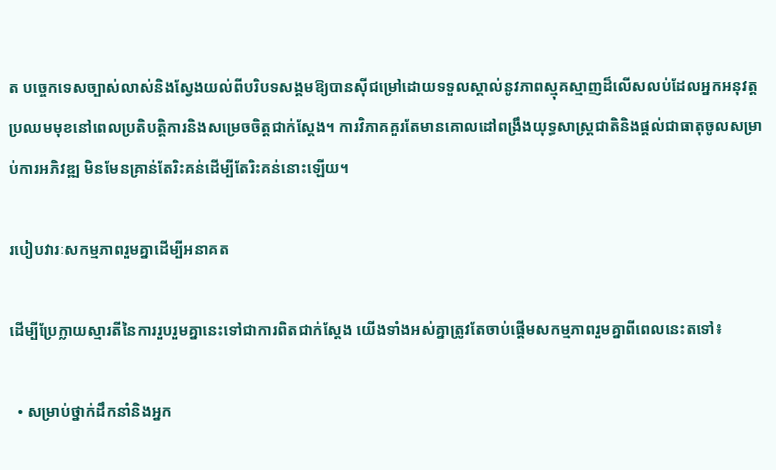ត បច្ចេកទេសច្បាស់លាស់និងស្វែងយល់ពីបរិបទសង្គមឱ្យបានស៊ីជម្រៅដោយទទួលស្គាល់នូវភាពស្មុគស្មាញដ៏លើសលប់ដែលអ្នកអនុវត្តប្រឈមមុខនៅពេលប្រតិបត្តិការនិងសម្រេចចិត្តជាក់ស្តែង។ ការវិភាគគួរតែមានគោលដៅពង្រឹងយុទ្ធសាស្ត្រជាតិនិងផ្តល់ជាធាតុចូលសម្រាប់ការអភិវឌ្ឍ មិនមែនគ្រាន់តែរិះគន់ដើម្បីតែរិះគន់នោះឡើយ។

របៀបវារៈសកម្មភាពរួមគ្នាដើម្បីអនាគត

ដើម្បីប្រែក្លាយស្មារតីនៃការរួបរួមគ្នានេះទៅជាការពិតជាក់ស្តែង យើងទាំងអស់គ្នាត្រូវតែចាប់ផ្តើមសកម្មភាពរួមគ្នាពីពេលនេះតទៅ៖

  • សម្រាប់ថ្នាក់ដឹកនាំនិងអ្នក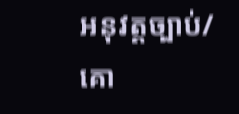អនុវត្តច្បាប់/គោ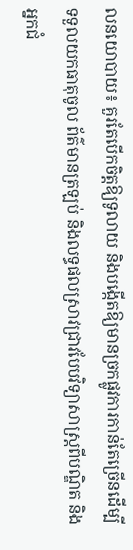លនយោបាយ៖ គួរតែបើកចិត្តឱ្យទូលាយ និងបង្កើតឱ្យមានច្រកផ្លូវការកាន់តែច្រើនដើម្បីទទួលយកធាតុចូល ព័ត៌មានត្រឡប់ និងលទ្ធផលស្រាវជ្រាវបែបវិទ្យាសាស្ត្រពីបណ្ឌិត និងអ្នកជំ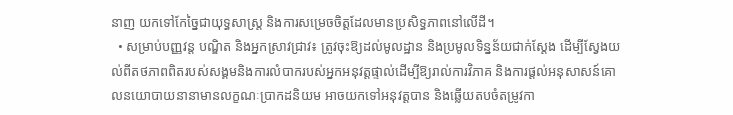នាញ យកទៅកែច្នៃជាយុទ្ធសាស្ត្រ និងការសម្រេចចិត្តដែលមានប្រសិទ្ធភាពនៅលើដី។
  • សម្រាប់បញ្ញវន្ត បណ្ឌិត និងអ្នកស្រាវជ្រាវ៖ ត្រូវចុះឱ្យដល់មូលដ្ឋាន និងប្រមូលទិន្នន័យជាក់ស្តែង ដើម្បីស្វែងយល់ពីតថភាពពិតរបស់សង្គមនិងការលំបាករបស់អ្នកអនុវត្តផ្ទាល់ដើម្បីឱ្យរាល់ការវិភាគ និងការផ្តល់អនុសាសន៍គោលនយោបាយនានាមានលក្ខណៈប្រាកដនិយម អាចយកទៅអនុវត្តបាន និងឆ្លើយតបចំតម្រូវកា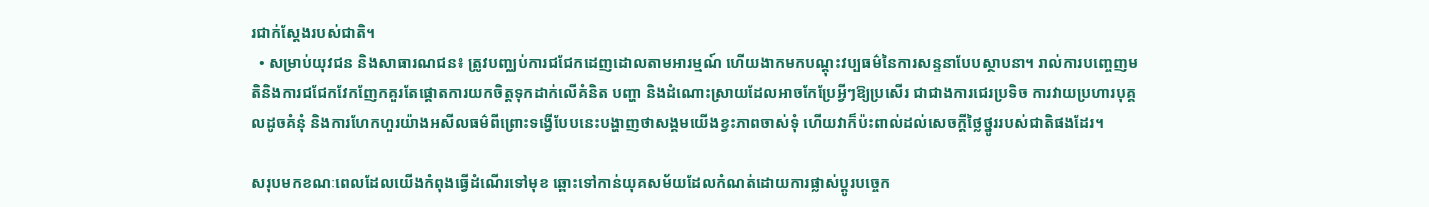រជាក់ស្តែងរបស់ជាតិ។
  • សម្រាប់យុវជន និងសាធារណជន៖ ត្រូវបញ្ឈប់ការជជែកដេញដោលតាមអារម្មណ៍ ហើយងាកមកបណ្តុះវប្បធម៌នៃការសន្ទនាបែបស្ថាបនា។ រាល់ការបញ្ចេញមតិនិងការជជែកវែកញែកគួរតែផ្តោតការយកចិត្តទុកដាក់លើគំនិត បញ្ហា និងដំណោះស្រាយដែលអាចកែប្រែអ្វីៗឱ្យប្រសើរ ជាជាងការជេរប្រទិច ការវាយប្រហារបុគ្គលដូចគំនុំ និងការហែកហួរយ៉ាងអសីលធម៌ពីព្រោះទង្វើបែបនេះបង្ហាញថាសង្គមយើងខ្វះភាពចាស់ទុំ ហើយវាក៏ប៉ះពាល់ដល់សេចក្តីថ្លៃថ្នូររបស់ជាតិផងដែរ។

សរុបមកខណៈពេលដែលយើងកំពុងធ្វើដំណើរទៅមុខ ឆ្ពោះទៅកាន់យុគសម័យដែលកំណត់ដោយការផ្លាស់ប្តូរបច្ចេក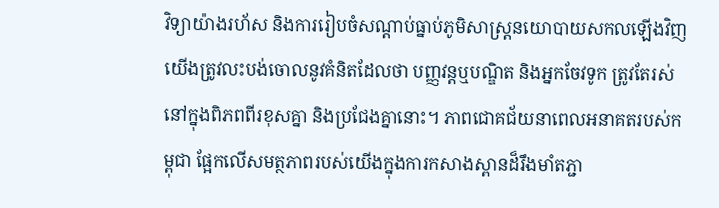វិទ្យាយ៉ាងរហ័ស និងការរៀបចំសណ្តាប់ធ្នាប់ភូមិសាស្ត្រនយោបាយសកលឡើងវិញ យើងត្រូវលះបង់ចោលនូវគំនិតដែលថា បញ្ញវន្តឬបណ្ឌិត និងអ្នកចែវទូក ត្រូវតែរស់នៅក្នុងពិភពពីរខុសគ្នា និងប្រជែងគ្នានោះ។ ភាពជោគជ័យនាពេលអនាគតរបស់កម្ពុជា ផ្អែកលើសមត្ថភាពរបស់យើងក្នុងការកសាងស្ពានដ៏រឹងមាំតភ្ជា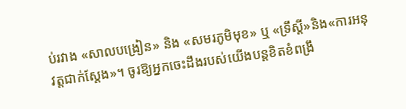ប់រវាង «សាលបង្រៀន» និង «សមរភូមិមុខ» ឬ «ទ្រឹស្តី»និង«ការអនុវត្តជាក់ស្តែង»។ ចូរឱ្យអ្នកចេះដឹងរបស់យើងបន្តខិតខំពង្រឹ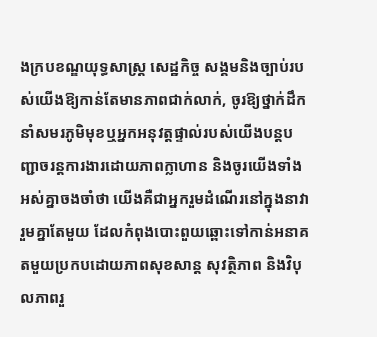ងក្របខណ្ឌយុទ្ធសាស្ត្រ សេដ្ឋកិច្ច សង្គមនិងច្បាប់របស់យើងឱ្យកាន់តែមានភាពជាក់លាក់, ចូរឱ្យថ្នាក់ដឹកនាំសមរភូមិមុខឬអ្នកអនុវត្តផ្ទាល់របស់យើងបន្តបញ្ជាចរន្តការងារដោយភាពក្លាហាន និងចូរយើងទាំងអស់គ្នាចងចាំថា យើងគឺជាអ្នករួមដំណើរនៅក្នុងនាវារួមគ្នាតែមួយ ដែលកំពុងបោះពួយឆ្ពោះទៅកាន់អនាគតមួយប្រកបដោយភាពសុខសាន្ត សុវត្ថិភាព និងវិបុលភាពរួ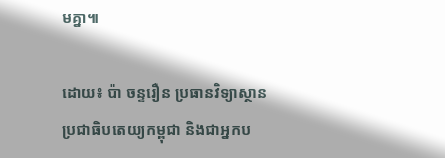មគ្នា៕

ដោយ៖ ប៉ា ចន្ទរឿន ប្រធានវិទ្យាស្ថានប្រជាធិបតេយ្យកម្ពុជា និងជាអ្នកប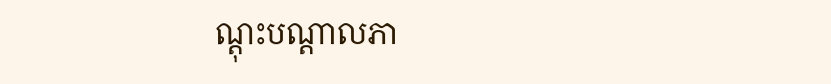ណ្តុះបណ្តាលភា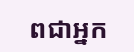ពជាអ្នក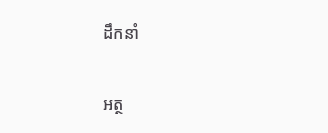ដឹកនាំ

អត្ថ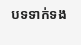បទទាក់ទង